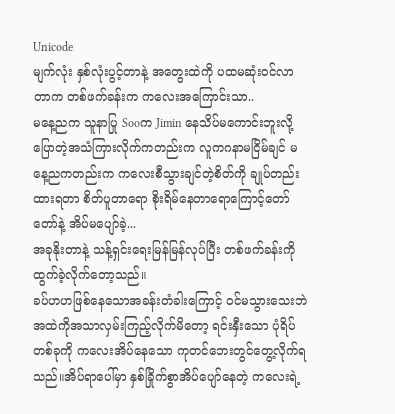Unicode
မျက်လုံး နှစ်လုံးပွင့်တာနဲ့ အတွေးထဲကို ပထမဆုံးဝင်လာတာက တစ်ဖက်ခန်းက ကလေးအကြောင်းသာ..
မနေ့ညက သူနာပြု Sooက Jimin နေသိပ်မကောင်းဘူးလို့ ပြောတဲ့အသံကြားလိုက်ကတည်းက လူကဂနာမငြိမ်ချင် မနေ့ညကတည်းက ကလေးစီသွားချင်တဲ့စိတ်ကို ချုပ်တည်းထားရတာ စိတ်ပူတာရော စိုးရိမ်နေတာရောကြောင့်တော်တော်နဲ့ အိပ်မပျော်ခဲ့...
အခုနိုးတာနဲ့ သန့်ရှင်းရေးမြန်မြန်လုပ်ပြီး တစ်ဖက်ခန်းကို ထွက်ခဲ့လိုက်တော့သည်။
ခပ်ဟဟဖြစ်နေသောအခန်းတံခါးကြောင့် ဝင်မသွားသေးဘဲ အထဲကိုအသာလှမ်းကြည့်လိုက်မိတော့ ရင်းနှီးသော ပုံရိပ်တစ်ခုကို ကလေးအိပ်နေသော ကုတင်ဘေးတွင်တွေ့လိုက်ရသည်။အိပ်ရာပေါ်မှာ နှစ်ခြိုက်စွာအိပ်ပျော်နေတဲ့ ကလေးရဲ့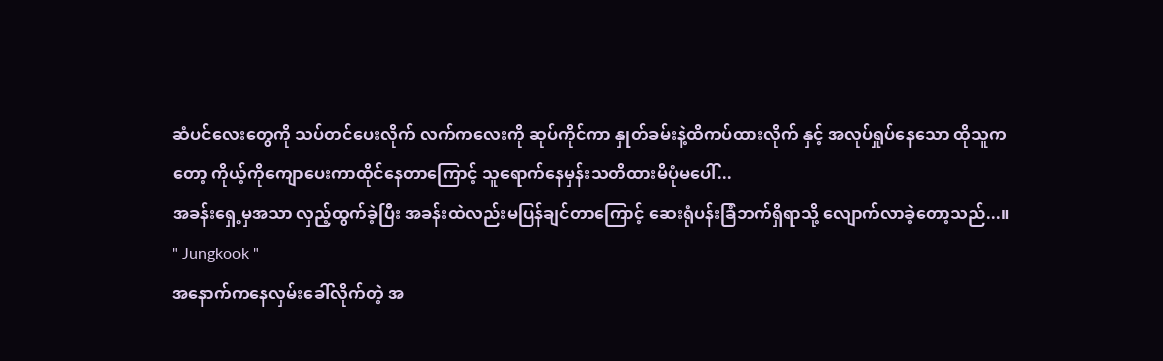ဆံပင်လေးတွေကို သပ်တင်ပေးလိုက် လက်ကလေးကို ဆုပ်ကိုင်ကာ နှုတ်ခမ်းနဲ့ထိကပ်ထားလိုက် နှင့် အလုပ်ရှုပ်နေသော ထိုသူကတော့ ကိုယ့်ကိုကျောပေးကာထိုင်နေတာကြောင့် သူရောက်နေမှန်းသတိထားမိပုံမပေါ်...
အခန်းရှေ့မှအသာ လှည့်ထွက်ခဲ့ပြီး အခန်းထဲလည်းမပြန်ချင်တာကြောင့် ဆေးရုံပန်းခြံဘက်ရှိရာသို့ လျောက်လာခဲ့တော့သည်...။
" Jungkook "
အနောက်ကနေလှမ်းခေါ်လိုက်တဲ့ အ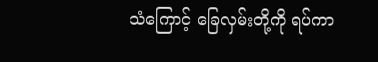သံကြောင့် ခြေလှမ်းတို့ကို ရပ်ကာ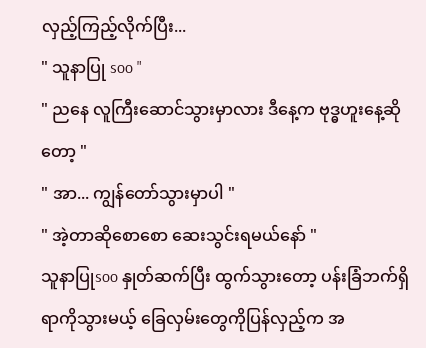လှည့်ကြည့်လိုက်ပြီး...
" သူနာပြု soo "
" ညနေ လူကြီးဆောင်သွားမှာလား ဒီနေ့က ဗုဒ္ဓဟူးနေ့ဆိုတော့ "
" အာ... ကျွန်တော်သွားမှာပါ "
" အဲ့တာဆိုစောစော ဆေးသွင်းရမယ်နော် "
သူနာပြုsoo နှုတ်ဆက်ပြီး ထွက်သွားတော့ ပန်းခြံဘက်ရှိရာကိုသွားမယ့် ခြေလှမ်းတွေကိုပြန်လှည့်က အ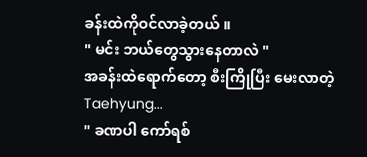ခန်းထဲကိုဝင်လာခဲ့တယ် ။
" မင်း ဘယ်တွေသွားနေတာလဲ "
အခန်းထဲရောက်တော့ စီးကြိုပြီး မေးလာတဲ့ Taehyung...
" ခဏပါ ကော်ရစ်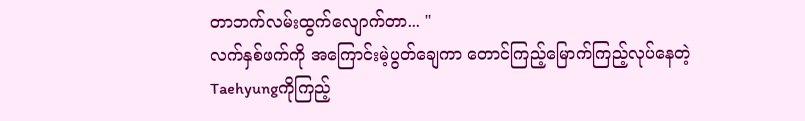တာဘက်လမ်းထွက်လျောက်တာ... "
လက်နှစ်ဖက်ကို အကြောင်းမဲ့ပွတ်ချေကာ တောင်ကြည့်မြောက်ကြည့်လုပ်နေတဲ့ Taehyungကိုကြည့်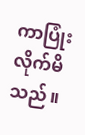ကာပြုံးလိုက်မိသည်။